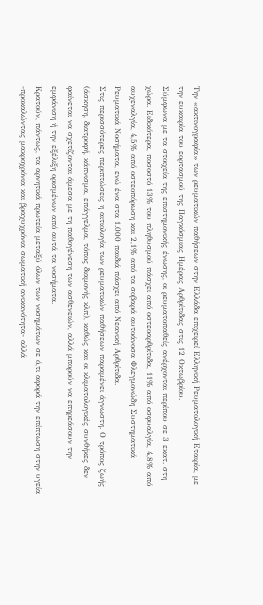Την «ακτινογραφία» των ρευματικών παθήσεων στην Ελλάδα επιχειρεί Ελληνική Ρευματολογική Εταιρία, με την ευκαιρία του εορτασμού της Παγκόσμιας Ημέρας Αρθρίτιδας στις 12 Οκτωβρίου.
Σύμφωνα με τα στοιχεία της επιστημονικής ένωσης, οι ρευματοπαθείς ανέρχονται περίπου σε 3 εκατ. στη χώρα. Ειδικότερα, ποσοστό 13% του πληθυσμού πάσχει από οστεοαρθρίτιδα, 11% από οσφυαλγία, 4,8% από αυχεναλγία, 4,5% από οστεοπόρωση και 2,1% από τα σοβαρά αυτοάνοσα Φλεγμονώδη Συστηματικά Ρευματικά Νοσήματα, ενώ ένα στα 1.000 παιδιά πάσχει από Νεανική Αρθρίτιδα.
Στις περισσότερες περιπτώσεις η αιτιολογία των ρευματικών παθήσεων παραμένει άγνωστη. Ο τρόπος ζωής (άσκηση, διατροφή, κάπνισμα, επάγγελμα, τόπος διαμονής κλπ), καθώς και οι κλιματολογικές συνθήκες δεν φαίνεται να σχετίζονται άμεσα με τη παθογένεση των ασθενειών, αλλά μπορούν να επηρεάσουν την εμφάνιση ή την εξέλιξη ορισμένων από αυτά τα νοσήματα.
Κρατούν, πάντως, τα αρνητικά πρωτεία μεταξύ όλων των νοσημάτων σε ό,τι αφορά την επίπτωση στην υγεία -προκαλώντας μακροχρόνια και βραχυχρόνια σωματική ανικανότητα- αλλά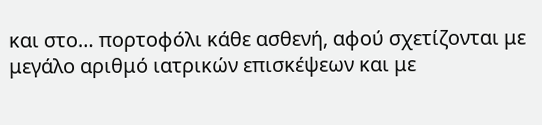και στο… πορτοφόλι κάθε ασθενή, αφού σχετίζονται με μεγάλο αριθμό ιατρικών επισκέψεων και με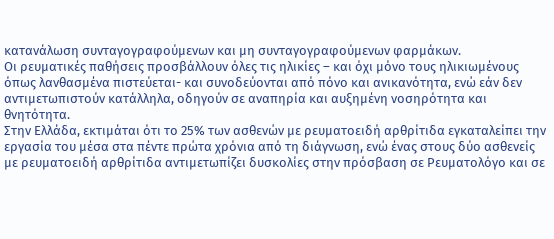κατανάλωση συνταγογραφούμενων και μη συνταγογραφούμενων φαρμάκων.
Οι ρευματικές παθήσεις προσβάλλουν όλες τις ηλικίες – και όχι μόνο τους ηλικιωμένους όπως λανθασμένα πιστεύεται- και συνοδεύονται από πόνο και ανικανότητα, ενώ εάν δεν αντιμετωπιστούν κατάλληλα, οδηγούν σε αναπηρία και αυξημένη νοσηρότητα και θνητότητα.
Στην Ελλάδα, εκτιμάται ότι το 25% των ασθενών με ρευματοειδή αρθρίτιδα εγκαταλείπει την εργασία του μέσα στα πέντε πρώτα χρόνια από τη διάγνωση, ενώ ένας στους δύο ασθενείς με ρευματοειδή αρθρίτιδα αντιμετωπίζει δυσκολίες στην πρόσβαση σε Ρευματολόγο και σε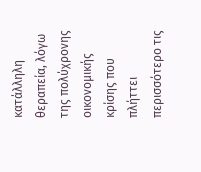κατάλληλη θεραπεία, λόγω της πολύχρονης οικονομικής κρίσης που πλήττει περισσότερο τις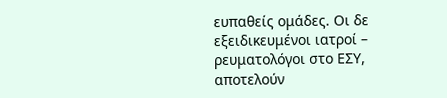ευπαθείς ομάδες. Οι δε εξειδικευμένοι ιατροί – ρευματολόγοι στο ΕΣΥ, αποτελούν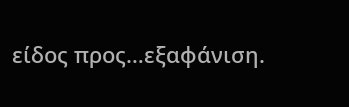είδος προς…εξαφάνιση.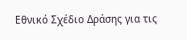Εθνικό Σχέδιο Δράσης για τις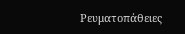Ρευματοπάθειες